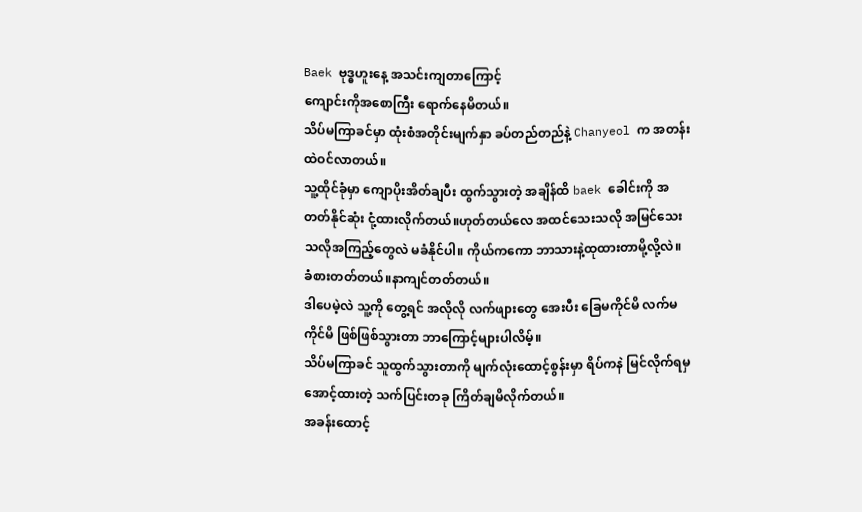Baek ဗုဒ္ဓဟူးနေ့ အသင်းကျတာကြောင့်
ကျောင်းကိုအစောကြီး ရောက်နေမိတယ်။
သိပ်မကြာခင်မှာ ထုံးစံအတိုင်းမျက်နှာ ခပ်တည်တည်နဲ့ Chanyeol က အတန်းထဲဝင်လာတယ်။
သူ့ထိုင်ခုံမှာ ကျောပိုးအိတ်ချပီး ထွက်သွားတဲ့ အချိန်ထိ baek ခေါင်းကို အတတ်နိုင်ဆုံး ငုံ့ထားလိုက်တယ်။ဟုတ်တယ်လေ အထင်သေးသလို အမြင်သေးသလိုအကြည့်တွေလဲ မခံနိုင်ပါ။ ကိုယ်ကကော ဘာသားနဲ့ထုထားတာမို့လို့လဲ။ ခံစားတတ်တယ်။နာကျင်တတ်တယ်။
ဒါပေမဲ့လဲ သူ့ကို တွေ့ရင် အလိုလို လက်ဖျားတွေ အေးပီး ခြေမကိုင်မိ လက်မကိုင်မိ ဖြစ်ဖြစ်သွားတာ ဘာကြောင့်များပါလိမ့်။
သိပ်မကြာခင် သူထွက်သွားတာကို မျက်လုံးထောင့်စွန်းမှာ ရိပ်ကနဲ မြင်လိုက်ရမှ အောင့်ထားတဲ့ သက်ပြင်းတခု ကြိတ်ချမိလိုက်တယ်။
အခန်းထောင့်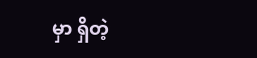မှာ ရှိတဲ့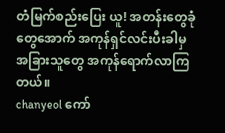တံမြက်စည်းပြေး ယူ! အတန်းတွေခုံတွေအောက် အကုန်ရှင်လင်းပီးခါမှ အခြားသူတွေ အကုန်ရောက်လာကြတယ်။
chanyeol ကော်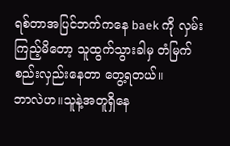ရစ်တာအပြင်ဘက်ကနေ baek ကို လှမ်းကြည့်မိတော့ သူထွက်သွားခါမှ တံမြက်စည်းလှည်းနေတာ တွေ့ရတယ်။
ဘာလဲဟ။သူနဲ့အတူရှိနေ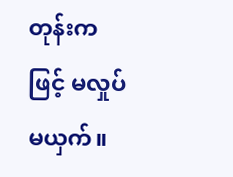တုန်းကဖြင့် မလှုပ်မယှက်။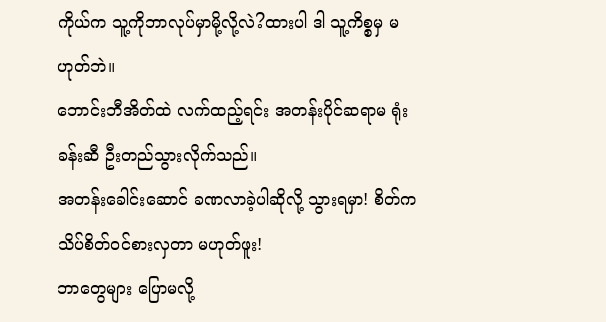ကိုယ်က သူ့ကိုဘာလုပ်မှာမို့လို့လဲ?ထားပါ ဒါ သူ့ကိစ္စမှ မဟုတ်ဘဲ။
ဘောင်းဘီအိတ်ထဲ လက်ထည့်ရင်း အတန်းပိုင်ဆရာမ ရုံးခန်းဆီ ဦးတည်သွားလိုက်သည်။
အတန်းခေါင်းဆောင် ခဏလာခဲ့ပါဆိုလို့ သွားရမှာ! စိတ်က သိပ်စိတ်ဝင်စားလှတာ မဟုတ်ဖူး!
ဘာတွေများ ပြောမလို့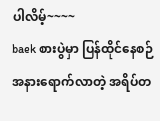ပါလိမ့်~~~~
baek စားပွဲမှာ ပြန်ထိုင်နေစဉ်
အနားရောက်လာတဲ့ အရိပ်တ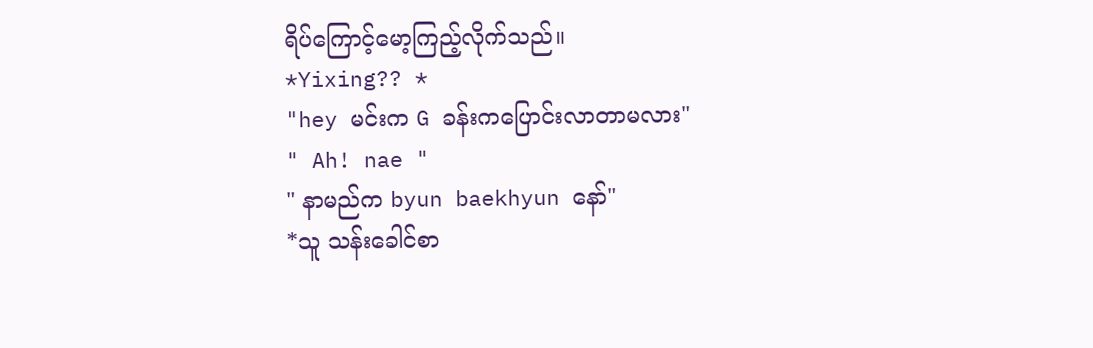ရိပ်ကြောင့်မော့ကြည့်လိုက်သည်။
*Yixing?? *
"hey မင်းက G ခန်းကပြောင်းလာတာမလား"
" Ah! nae "
" နာမည်က byun baekhyun နော်"
*သူ သန်းခေါင်စာ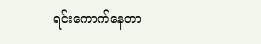ရင်းကောက်နေတာ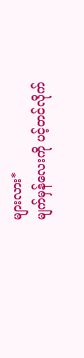များလား*
မျက်မှန်လေးကို ပင့်တင်လိုက်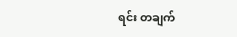ရင်း တချက်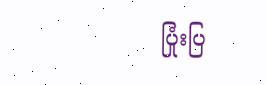ပြုံးပြ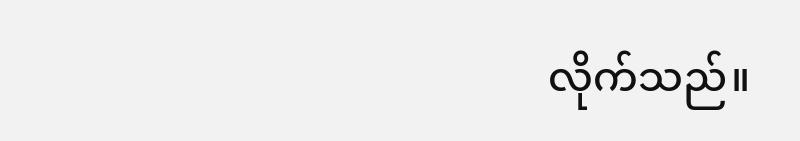လိုက်သည်။